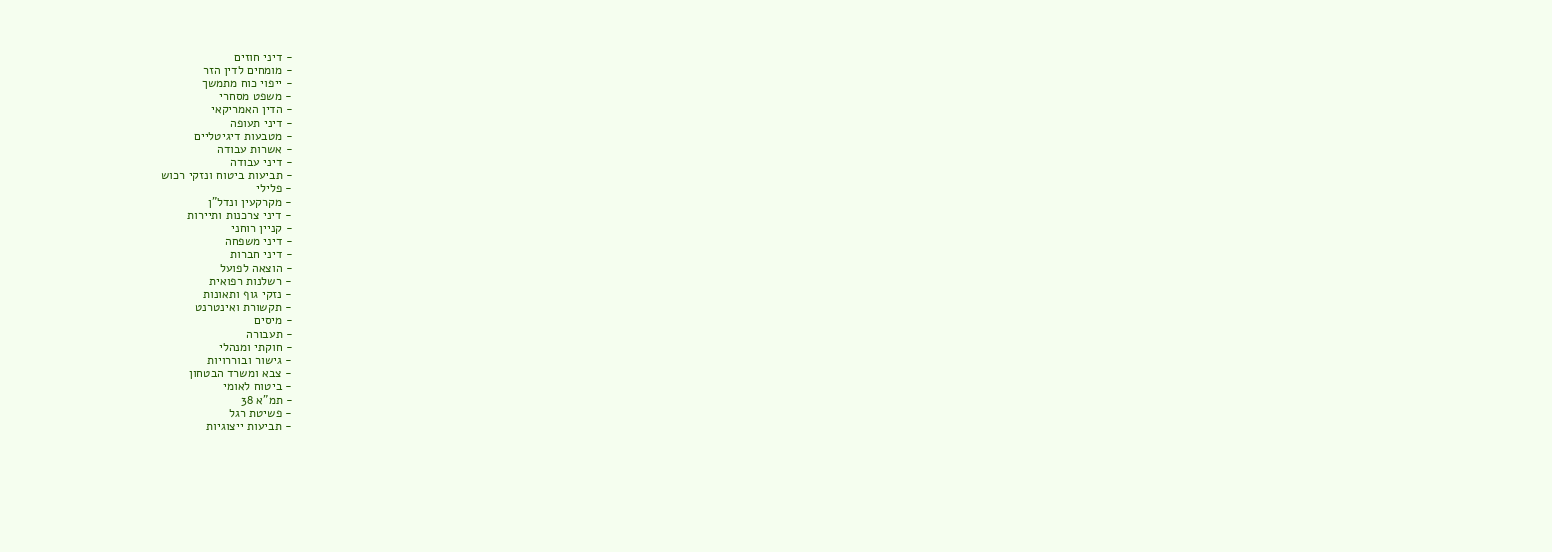- דיני חוזים
- מומחים לדין הזר
- ייפוי כוח מתמשך
- משפט מסחרי
- הדין האמריקאי
- דיני תעופה
- מטבעות דיגיטליים
- אשרות עבודה
- דיני עבודה
- תביעות ביטוח ונזקי רכוש
- פלילי
- מקרקעין ונדל"ן
- דיני צרכנות ותיירות
- קניין רוחני
- דיני משפחה
- דיני חברות
- הוצאה לפועל
- רשלנות רפואית
- נזקי גוף ותאונות
- תקשורת ואינטרנט
- מיסים
- תעבורה
- חוקתי ומנהלי
- גישור ובוררויות
- צבא ומשרד הבטחון
- ביטוח לאומי
- תמ"א 38
- פשיטת רגל
- תביעות ייצוגיות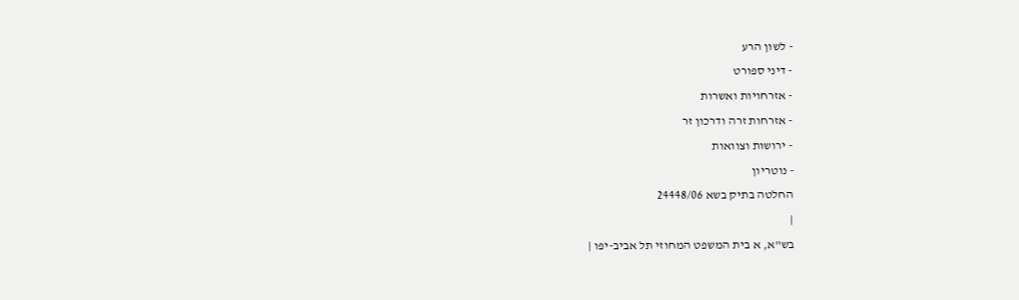- לשון הרע
- דיני ספורט
- אזרחויות ואשרות
- אזרחות זרה ודרכון זר
- ירושות וצוואות
- נוטריון
החלטה בתיק בשא 24448/06
|
בש"א, א בית המשפט המחוזי תל אביב-יפו |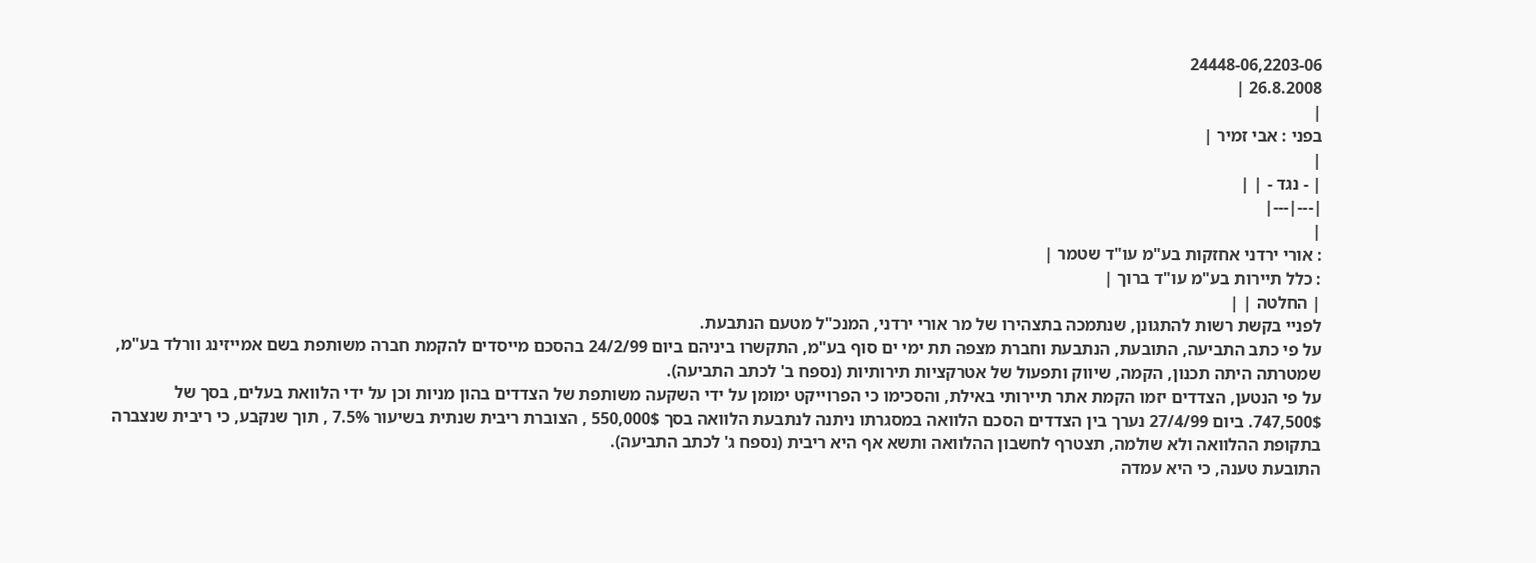24448-06,2203-06
26.8.2008 |
|
בפני : אבי זמיר |
|
| - נגד - | |
|---|---|
|
: אורי ירדני אחזקות בע"מ עו"ד שטמר |
: כלל תיירות בע"מ עו"ד ברוך |
| החלטה | |
לפניי בקשת רשות להתגונן, שנתמכה בתצהירו של מר אורי ירדני, המנכ"ל מטעם הנתבעת.
על פי כתב התביעה, התובעת, הנתבעת וחברת מצפה תת ימי ים סוף בע"מ, התקשרו ביניהם ביום 24/2/99 בהסכם מייסדים להקמת חברה משותפת בשם אמייזינג וורלד בע"מ, שמטרתה היתה תכנון, הקמה, שיווק ותפעול של אטרקציות תירותיות (נספח ב' לכתב התביעה).
על פי הנטען, הצדדים יזמו הקמת אתר תיירותי באילת, והסכימו כי הפרוייקט ימומן על ידי השקעה משותפת של הצדדים בהון מניות וכן על ידי הלוואת בעלים, בסך של 747,500$. ביום 27/4/99 נערך בין הצדדים הסכם הלוואה במסגרתו ניתנה לנתבעת הלוואה בסך 550,000$ , הצוברת ריבית שנתית בשיעור 7.5% , תוך שנקבע, כי ריבית שנצברה בתקופת ההלוואה ולא שולמה, תצטרף לחשבון ההלוואה ותשא אף היא ריבית (נספח ג' לכתב התביעה).
התובעת טענה, כי היא עמדה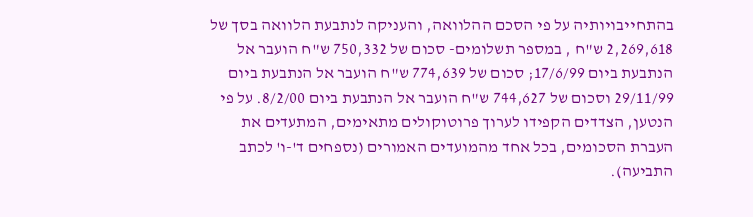בהתחייבויותיה על פי הסכם ההלוואה, והעניקה לנתבעת הלוואה בסך של 2,269,618 ש"ח , במספר תשלומים- סכום של 750,332 ש"ח הועבר אל הנתבעת ביום 17/6/99; סכום של 774,639 ש"ח הועבר אל הנתבעת ביום 29/11/99 וסכום של 744,627 ש"ח הועבר אל הנתבעת ביום 8/2/00. על פי הנטען, הצדדים הקפידו לערוך פרוטוקולים מתאימים, המתעדים את העברת הסכומים, בכל אחד מהמועדים האמורים (נספחים ד'-ו' לכתב התביעה).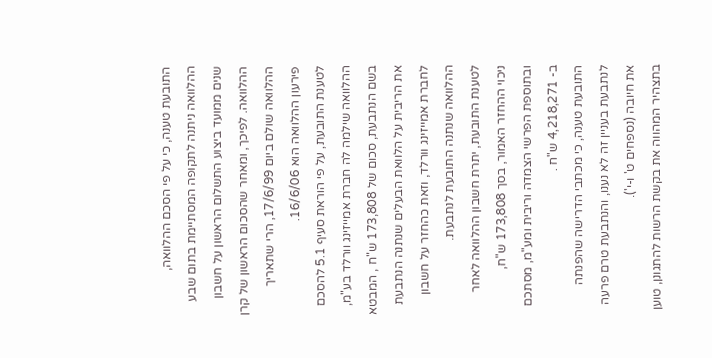התובעת טענה, כי על פי הסכם ההלוואה, ההלוואה ניתנה לתקופה המסתיימת בתום שבע שנים ממועד ביצוע התשלום הראשון על חשבון ההלוואה. לפיכך, ומאחר שהסכום הראשון של קרן ההלוואה שולם ביום 17/6/99, הרי שתאריך פירעון ההלוואה הוא 16/6/06.
לטענת התובעת, על פי הוראת סעיף 5.1 להסכם ההלוואה שילמה לה חברת אמייזינג וורלד בע"מ, בשם הנתבעת, סכום של 173,808 ש"ח , המבטא את הריבית על הלוואת הבעלים שנתנה הנתבעת לחברת אמייזינג וורלד, וזאת כהחזר על חשבון ההלוואה שנתנה התובעת לנתבעת.
לטענת התובעת, יתרת חשבון ההלוואה לאחר ניכוי ההחזר האמור, בסך 173,808 ש"ח, ובתוספת הפרשי הצמדה וריבית ומע"מ, מסתכם ב- 4,218,271 ש"ח .
התובעת טענה, כי מכתבי הדרישה שהפנתה לנתבעת בעניין זה לא נענו, והנתבעת טרם פרעה את חיובה (נספחים ט' ו-י').
בתצהיר המהווה את בקשת הרשות להתגונן, טוען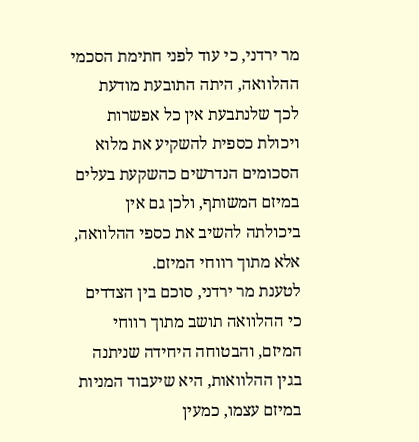מר ירדני, כי עוד לפני חתימת הסכמי ההלוואה, היתה התובעת מודעת לכך שלנתבעת אין כל אפשרות ויכולת כספית להשקיע את מלוא הסכומים הנדרשים כהשקעת בעלים במיזם המשותף, ולכן גם אין ביכולתה להשיב את כספי ההלוואה, אלא מתוך רווחי המיזם.
לטענת מר ירדני, סוכם בין הצדדים כי ההלוואה תושב מתוך רווחי המיזם, והבטוחה היחידה שניתנה בגין ההלוואות, היא שיעבוד המניות במיזם עצמו, כמעין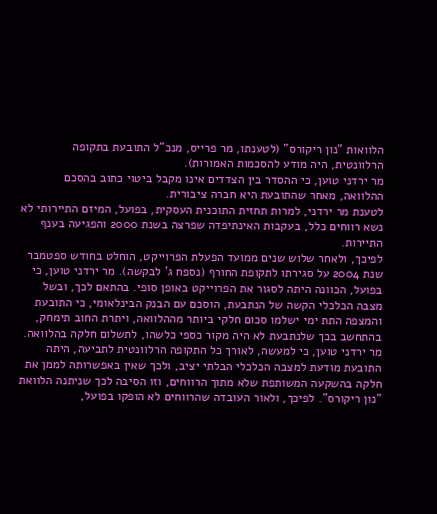הלוואות "נון ריקורס" (לטענתו, מר פרייס, מנכ"ל התובעת בתקופה הרלוונטית, היה מודע להסכמות האמורות).
מר ירדני טוען, כי ההסדר בין הצדדים אינו מקבל ביטוי כתוב בהסכם ההלוואה, מאחר שהתובעת היא חברה ציבורית.
לטענת מר ירדני, למרות תחזית התוכנית העסקית, בפועל, המיזם התיירותי לא נשא רווחים כלל, בעקבות האינתיפדה שפרצה בשנת 2000 והפגיעה בענף התיירות.
לפיכך, ולאחר שלוש שנים ממועד הפעלת הפרוייקט, הוחלט בחודש ספטמבר שנת 2004 על סגירתו לתקופת החורף (נספח ג' לבקשה). מר ירדני טוען, כי בפועל, הכוונה היתה לסגור את הפרוייקט באופן סופי. בהתאם לכך, ובשל מצבה הכלכלי הקשה של הנתבעת, הוסכם עם הבנק הבינלאומי, כי התובעת והמצפה התת ימי ישלמו סכום חלקי ביותר מההלוואה, ויתרת החוב תימחק, בהתחשב בכך שלנתבעת לא היה מקור כספי כלשהו, לתשלום חלקה בהלוואה.
מר ירדני טוען, כי למעשה, לאורך כל התקופה הרלוונטית לתביעה, היתה התובעת מודעת למצבה הכלכלי הבלתי יציב, ולכך שאין באפשרותה לממן את חלקה בהשקעה המשותפת שלא מתוך הרווחים, וזו הסיבה לכך שניתנה הלוואת "נון ריקורס". לפיכך, ולאור העובדה שהרווחים לא הופקו בפועל,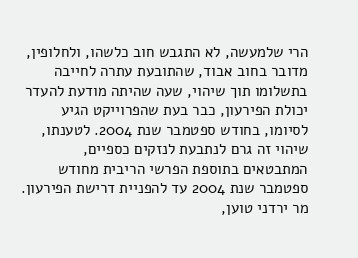הרי שלמעשה, לא התגבש חוב כלשהו, ולחלופין, מדובר בחוב אבוד, שהתובעת עתרה לחייבה בתשלומו תוך שיהוי, שעה שהיתה מודעת להעדר יכולת הפירעון, כבר בעת שהפרוייקט הגיע לסיומו, בחודש ספטמבר שנת 2004. לטענתו, שיהוי זה גרם לנתבעת לנזקים כספיים, המתבטאים בתוספת הפרשי הריבית מחודש ספטמבר שנת 2004 עד להפניית דרישת הפירעון.
מר ירדני טוען,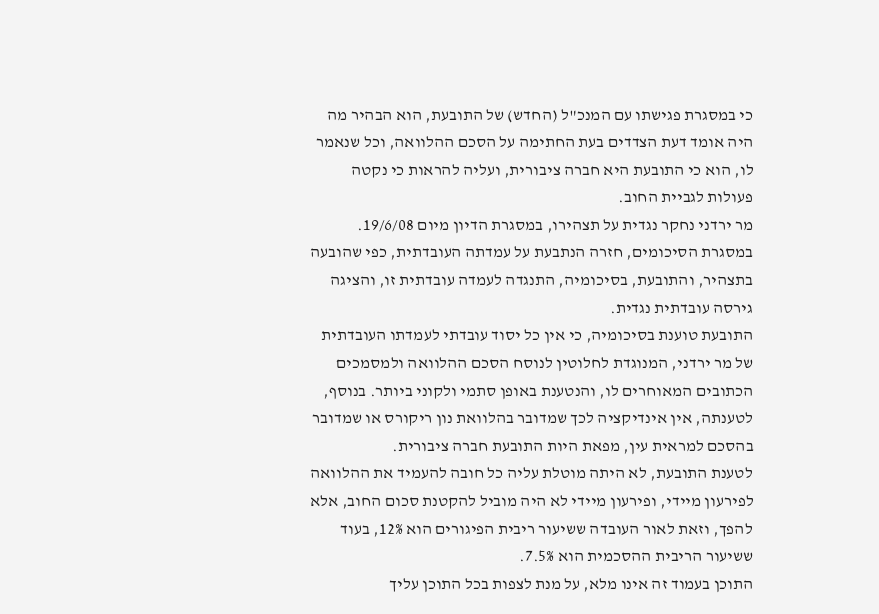כי במסגרת פגישתו עם המנכ"ל (החדש) של התובעת, הוא הבהיר מה היה אומד דעת הצדדים בעת החתימה על הסכם ההלוואה, וכל שנאמר לו, הוא כי התובעת היא חברה ציבורית, ועליה להראות כי נקטה פעולות לגביית החוב.
מר ירדני נחקר נגדית על תצהירו, במסגרת הדיון מיום 19/6/08.
במסגרת הסיכומים, חזרה הנתבעת על עמדתה העובדתית, כפי שהובעה בתצהיר, והתובעת, בסיכומיה, התנגדה לעמדה עובדתית זו, והציגה גירסה עובדתית נגדית.
התובעת טוענת בסיכומיה, כי אין כל יסוד עובדתי לעמדתו העובדתית של מר ירדני, המנוגדת לחלוטין לנוסח הסכם ההלוואה ולמסמכים הכתובים המאוחרים לו, והנטענת באופן סתמי ולקוני ביותר. בנוסף, לטענתה, אין אינדיקציה לכך שמדובר בהלוואת נון ריקורס או שמדובר בהסכם למראית עין, מפאת היות התובעת חברה ציבורית.
לטענת התובעת, לא היתה מוטלת עליה כל חובה להעמיד את ההלוואה לפירעון מיידי, ופירעון מיידי לא היה מוביל להקטנת סכום החוב, אלא להפך, וזאת לאור העובדה ששיעור ריבית הפיגורים הוא 12%, בעוד ששיעור הריבית ההסכמית הוא 7.5%.
התוכן בעמוד זה אינו מלא, על מנת לצפות בכל התוכן עליך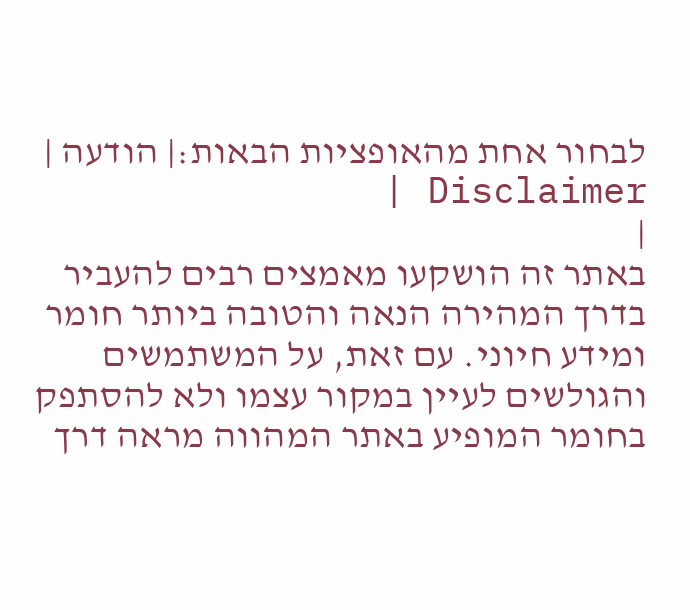לבחור אחת מהאופציות הבאות:| הודעה | Disclaimer |
|
באתר זה הושקעו מאמצים רבים להעביר בדרך המהירה הנאה והטובה ביותר חומר ומידע חיוני. עם זאת, על המשתמשים והגולשים לעיין במקור עצמו ולא להסתפק בחומר המופיע באתר המהווה מראה דרך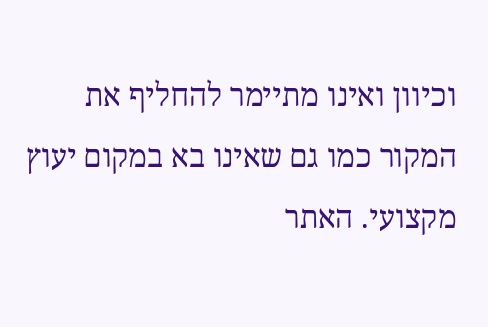וכיוון ואינו מתיימר להחליף את המקור כמו גם שאינו בא במקום יעוץ מקצועי. האתר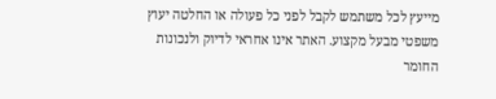מייעץ לכל משתמש לקבל לפני כל פעולה או החלטה יעוץ משפטי מבעל מקצוע. האתר אינו אחראי לדיוק ולנכונות החומר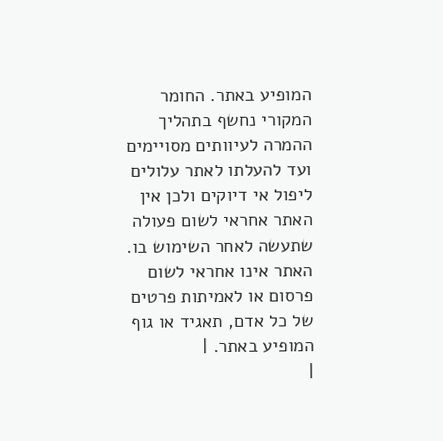המופיע באתר. החומר המקורי נחשף בתהליך ההמרה לעיוותים מסויימים ועד להעלתו לאתר עלולים ליפול אי דיוקים ולכן אין האתר אחראי לשום פעולה שתעשה לאחר השימוש בו. האתר אינו אחראי לשום פרסום או לאמיתות פרטים של כל אדם, תאגיד או גוף המופיע באתר. |
|